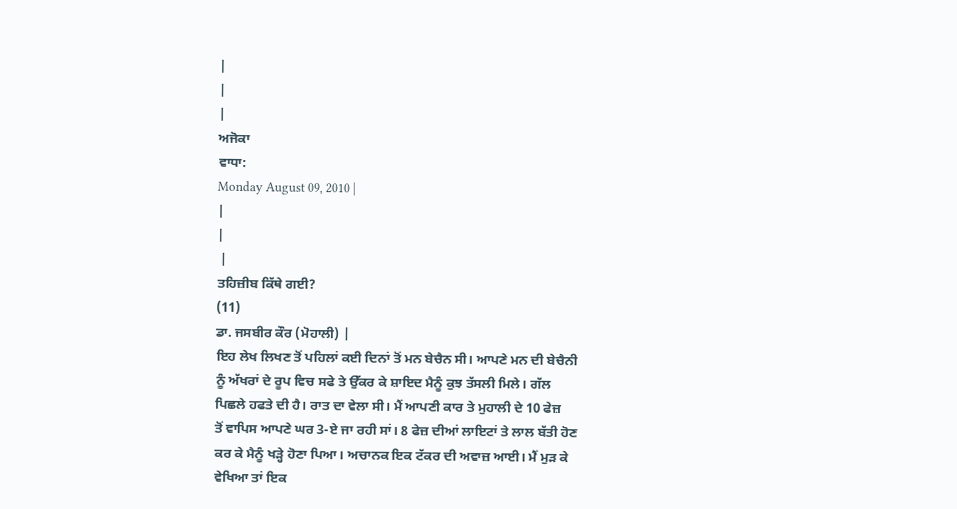|
|
|
ਅਜੋਕਾ
ਵਾਧਾ:
Monday August 09, 2010 |
|
|
 |
ਤਹਿਜ਼ੀਬ ਕਿੱਥੇ ਗਈ?
(11)
ਡਾ. ਜਸਬੀਰ ਕੌਰ (ਮੋਹਾਲੀ) |
ਇਹ ਲੇਖ ਲਿਖਣ ਤੋਂ ਪਹਿਲਾਂ ਕਈ ਦਿਨਾਂ ਤੋਂ ਮਨ ਬੇਚੈਨ ਸੀ। ਆਪਣੇ ਮਨ ਦੀ ਬੇਚੈਨੀ
ਨੂੰ ਅੱਖਰਾਂ ਦੇ ਰੂਪ ਵਿਚ ਸਫੇ ਤੇ ਉੱਕਰ ਕੇ ਸ਼ਾਇਦ ਮੈਨੂੰ ਕੁਝ ਤੱਸਲੀ ਮਿਲੇ। ਗੱਲ
ਪਿਛਲੇ ਹਫਤੇ ਦੀ ਹੈ। ਰਾਤ ਦਾ ਵੇਲਾ ਸੀ। ਮੈਂ ਆਪਣੀ ਕਾਰ ਤੇ ਮੁਹਾਲੀ ਦੇ 10 ਫੇਜ਼
ਤੋਂ ਵਾਪਿਸ ਆਪਣੇ ਘਰ 3-ਏ ਜਾ ਰਹੀ ਸਾਂ। 8 ਫੇਜ਼ ਦੀਆਂ ਲਾਇਟਾਂ ਤੇ ਲਾਲ ਬੱਤੀ ਹੋਣ
ਕਰ ਕੇ ਮੈਨੂੰ ਖੜ੍ਹੇ ਹੋਣਾ ਪਿਆ। ਅਚਾਨਕ ਇਕ ਟੱਕਰ ਦੀ ਅਵਾਜ਼ ਆਈ। ਮੈਂ ਮੁੜ ਕੇ
ਵੇਖਿਆ ਤਾਂ ਇਕ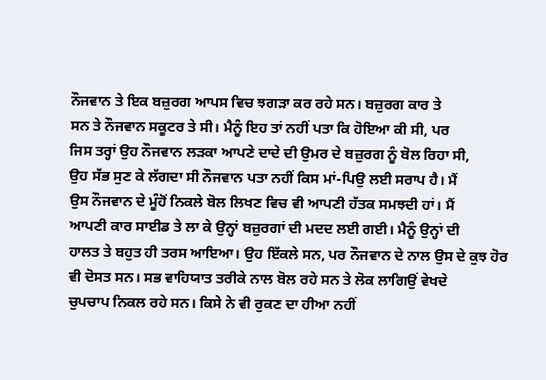ਨੌਜਵਾਨ ਤੇ ਇਕ ਬਜ਼ੁਰਗ ਆਪਸ ਵਿਚ ਝਗੜਾ ਕਰ ਰਹੇ ਸਨ। ਬਜ਼ੁਰਗ ਕਾਰ ਤੇ
ਸਨ ਤੇ ਨੌਜਵਾਨ ਸਕੂਟਰ ਤੇ ਸੀ। ਮੈਨੂੰ ਇਹ ਤਾਂ ਨਹੀਂ ਪਤਾ ਕਿ ਹੋਇਆ ਕੀ ਸੀ, ਪਰ
ਜਿਸ ਤਰ੍ਹਾਂ ਉਹ ਨੌਜਵਾਨ ਲੜਕਾ ਆਪਣੇ ਦਾਦੇ ਦੀ ਉਮਰ ਦੇ ਬਜ਼ੁਰਗ ਨੂੰ ਬੋਲ ਰਿਹਾ ਸੀ,
ਉਹ ਸੱਭ ਸੁਣ ਕੇ ਲੱਗਦਾ ਸੀ ਨੌਜਵਾਨ ਪਤਾ ਨਹੀਂ ਕਿਸ ਮਾਂ-ਪਿਉ ਲਈ ਸਰਾਪ ਹੈ। ਮੈਂ
ਉਸ ਨੌਜਵਾਨ ਦੇ ਮੂੰਹੋਂ ਨਿਕਲੇ ਬੋਲ ਲਿਖਣ ਵਿਚ ਵੀ ਆਪਣੀ ਹੱਤਕ ਸਮਝਦੀ ਹਾਂ। ਮੈਂ
ਆਪਣੀ ਕਾਰ ਸਾਈਡ ਤੇ ਲਾ ਕੇ ਉਨ੍ਹਾਂ ਬਜ਼ੁਰਗਾਂ ਦੀ ਮਦਦ ਲਈ ਗਈ। ਮੈਨੂੰ ਉਨ੍ਹਾਂ ਦੀ
ਹਾਲਤ ਤੇ ਬਹੁਤ ਹੀ ਤਰਸ ਆਇਆ। ਉਹ ਇੱਕਲੇ ਸਨ, ਪਰ ਨੌਜਵਾਨ ਦੇ ਨਾਲ ਉਸ ਦੇ ਕੁਝ ਹੋਰ
ਵੀ ਦੋਸਤ ਸਨ। ਸਭ ਵਾਹਿਯਾਤ ਤਰੀਕੇ ਨਾਲ ਬੋਲ ਰਹੇ ਸਨ ਤੇ ਲੋਕ ਲਾਗਿਉਂ ਵੇਖਦੇ
ਚੁਪਚਾਪ ਨਿਕਲ ਰਹੇ ਸਨ। ਕਿਸੇ ਨੇ ਵੀ ਰੁਕਣ ਦਾ ਹੀਆ ਨਹੀਂ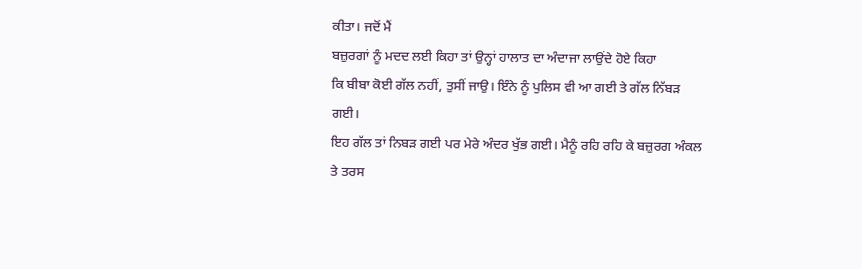ਕੀਤਾ। ਜਦੋਂ ਮੈਂ
ਬਜ਼ੁਰਗਾਂ ਨੂੰ ਮਦਦ ਲਈ ਕਿਹਾ ਤਾਂ ਉਨ੍ਹਾਂ ਹਾਲਾਤ ਦਾ ਅੰਦਾਜਾ ਲਾਉਂਦੇ ਹੋਏ ਕਿਹਾ
ਕਿ ਬੀਬਾ ਕੋਈ ਗੱਲ ਨਹੀਂ, ਤੁਸੀਂ ਜਾਉ। ਇੰਨੇ ਨੂੰ ਪੁਲਿਸ ਵੀ ਆ ਗਈ ਤੇ ਗੱਲ ਨਿੱਬੜ
ਗਈ।
ਇਹ ਗੱਲ ਤਾਂ ਨਿਬੜ ਗਈ ਪਰ ਮੇਰੇ ਅੰਦਰ ਖੁੱਭ ਗਈ। ਮੈਨੂੰ ਰਹਿ ਰਹਿ ਕੇ ਬਜ਼ੁਰਗ ਅੰਕਲ
ਤੇ ਤਰਸ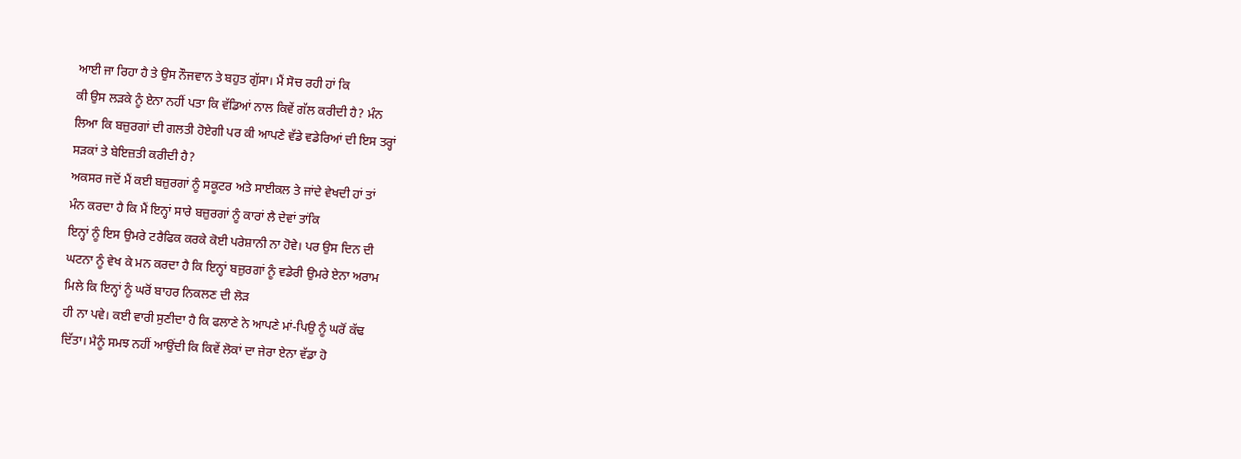ਆਈ ਜਾ ਰਿਹਾ ਹੈ ਤੇ ਉਸ ਨੌਜਵਾਨ ਤੇ ਬਹੁਤ ਗੁੱਸਾ। ਮੈਂ ਸੋਚ ਰਹੀ ਹਾਂ ਕਿ
ਕੀ ਉਸ ਲੜਕੇ ਨੂੰ ਏਨਾ ਨਹੀਂ ਪਤਾ ਕਿ ਵੱਡਿਆਂ ਨਾਲ ਕਿਵੇਂ ਗੱਲ ਕਰੀਦੀ ਹੈ? ਮੰਨ
ਲਿਆ ਕਿ ਬਜ਼ੁਰਗਾਂ ਦੀ ਗਲਤੀ ਹੋਏਗੀ ਪਰ ਕੀ ਆਪਣੇ ਵੱਡੇ ਵਡੇਰਿਆਂ ਦੀ ਇਸ ਤਰ੍ਹਾਂ
ਸੜਕਾਂ ਤੇ ਬੇਇਜ਼ਤੀ ਕਰੀਦੀ ਹੈ?
ਅਕਸਰ ਜਦੋਂ ਮੈਂ ਕਈ ਬਜ਼ੁਰਗਾਂ ਨੂੰ ਸਕੂਟਰ ਅਤੇ ਸਾਈਕਲ ਤੇ ਜਾਂਦੇ ਵੇਖਦੀ ਹਾਂ ਤਾਂ
ਮੰਨ ਕਰਦਾ ਹੈ ਕਿ ਮੈਂ ਇਨ੍ਹਾਂ ਸਾਰੇ ਬਜ਼ੁਰਗਾਂ ਨੂੰ ਕਾਰਾਂ ਲੈ ਦੇਵਾਂ ਤਾਂਕਿ
ਇਨ੍ਹਾਂ ਨੂੰ ਇਸ ਉਮਰੇ ਟਰੈਫਿਕ ਕਰਕੇ ਕੋਈ ਪਰੇਸ਼ਾਨੀ ਨਾ ਹੋਵੇ। ਪਰ ਉਸ ਦਿਨ ਦੀ
ਘਟਨਾ ਨੂੰ ਵੇਖ ਕੇ ਮਨ ਕਰਦਾ ਹੈ ਕਿ ਇਨ੍ਹਾਂ ਬਜ਼ੁਰਗਾਂ ਨੂੰ ਵਡੇਰੀ ਉਮਰੇ ਏਨਾ ਅਰਾਮ
ਮਿਲੇ ਕਿ ਇਨ੍ਹਾਂ ਨੂੰ ਘਰੋਂ ਬਾਹਰ ਨਿਕਲਣ ਦੀ ਲੋੜ
ਹੀ ਨਾ ਪਵੇ। ਕਈ ਵਾਰੀ ਸੁਣੀਦਾ ਹੈ ਕਿ ਫਲਾਣੇ ਨੇ ਆਪਣੇ ਮਾਂ-ਪਿਉ ਨੂੰ ਘਰੋਂ ਕੱਢ
ਦਿੱਤਾ। ਮੈਨੂੰ ਸਮਝ ਨਹੀਂ ਆਉਂਦੀ ਕਿ ਕਿਵੇਂ ਲੋਕਾਂ ਦਾ ਜੇਰਾ ਏਨਾ ਵੱਡਾ ਹੋ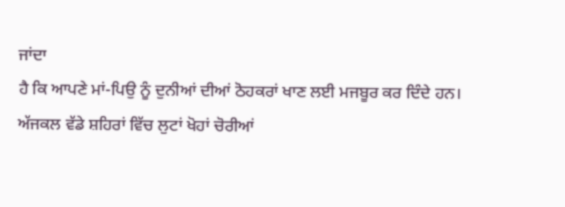ਜਾਂਦਾ
ਹੈ ਕਿ ਆਪਣੇ ਮਾਂ-ਪਿਉ ਨੂੰ ਦੁਨੀਆਂ ਦੀਆਂ ਠੋਹਕਰਾਂ ਖਾਣ ਲਈ ਮਜਬੂਰ ਕਰ ਦਿੰਦੇ ਹਨ।
ਅੱਜਕਲ ਵੱਡੇ ਸ਼ਹਿਰਾਂ ਵਿੱਚ ਲੁਟਾਂ ਖੋਹਾਂ ਚੋਰੀਆਂ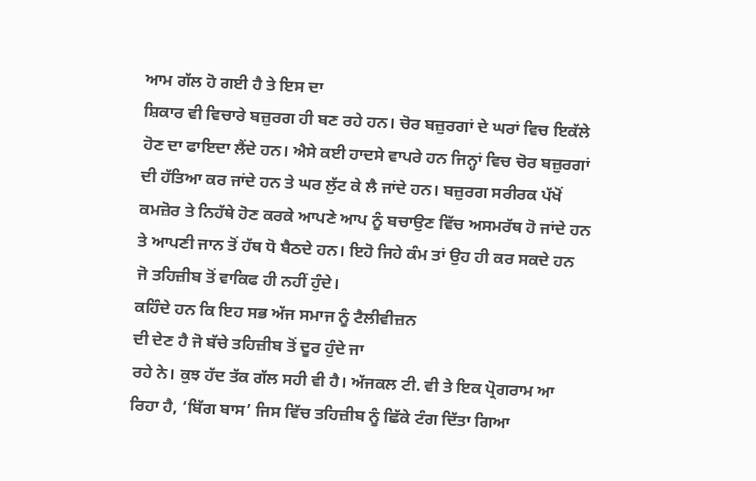ਆਮ ਗੱਲ ਹੋ ਗਈ ਹੈ ਤੇ ਇਸ ਦਾ
ਸ਼ਿਕਾਰ ਵੀ ਵਿਚਾਰੇ ਬਜ਼ੁਰਗ ਹੀ ਬਣ ਰਹੇ ਹਨ। ਚੋਰ ਬਜ਼ੁਰਗਾਂ ਦੇ ਘਰਾਂ ਵਿਚ ਇਕੱਲੇ
ਹੋਣ ਦਾ ਫਾਇਦਾ ਲੈਂਦੇ ਹਨ। ਐਸੇ ਕਈ ਹਾਦਸੇ ਵਾਪਰੇ ਹਨ ਜਿਨ੍ਹਾਂ ਵਿਚ ਚੋਰ ਬਜ਼ੁਰਗਾਂ
ਦੀ ਹੱਤਿਆ ਕਰ ਜਾਂਦੇ ਹਨ ਤੇ ਘਰ ਲੁੱਟ ਕੇ ਲੈ ਜਾਂਦੇ ਹਨ। ਬਜ਼ੁਰਗ ਸਰੀਰਕ ਪੱਖੋਂ
ਕਮਜ਼ੋਰ ਤੇ ਨਿਹੱਥੇ ਹੋਣ ਕਰਕੇ ਆਪਣੇ ਆਪ ਨੂੰ ਬਚਾਉਣ ਵਿੱਚ ਅਸਮਰੱਥ ਹੋ ਜਾਂਦੇ ਹਨ
ਤੇ ਆਪਣੀ ਜਾਨ ਤੋਂ ਹੱਥ ਧੋ ਬੈਠਦੇ ਹਨ। ਇਹੋ ਜਿਹੇ ਕੰਮ ਤਾਂ ਉਹ ਹੀ ਕਰ ਸਕਦੇ ਹਨ
ਜੋ ਤਹਿਜ਼ੀਬ ਤੋਂ ਵਾਕਿਫ ਹੀ ਨਹੀਂ ਹੁੰਦੇ।
ਕਹਿੰਦੇ ਹਨ ਕਿ ਇਹ ਸਭ ਅੱਜ ਸਮਾਜ ਨੂੰ ਟੈਲੀਵੀਜ਼ਨ
ਦੀ ਦੇਣ ਹੈ ਜੋ ਬੱਚੇ ਤਹਿਜ਼ੀਬ ਤੋਂ ਦੂਰ ਹੁੰਦੇ ਜਾ
ਰਹੇ ਨੇ। ਕੁਝ ਹੱਦ ਤੱਕ ਗੱਲ ਸਹੀ ਵੀ ਹੈ। ਅੱਜਕਲ ਟੀ. ਵੀ ਤੇ ਇਕ ਪ੍ਰੋਗਰਾਮ ਆ
ਰਿਹਾ ਹੈ, ‘ਬਿੱਗ ਬਾਸ’ ਜਿਸ ਵਿੱਚ ਤਹਿਜ਼ੀਬ ਨੂੰ ਛਿੱਕੇ ਟੰਗ ਦਿੱਤਾ ਗਿਆ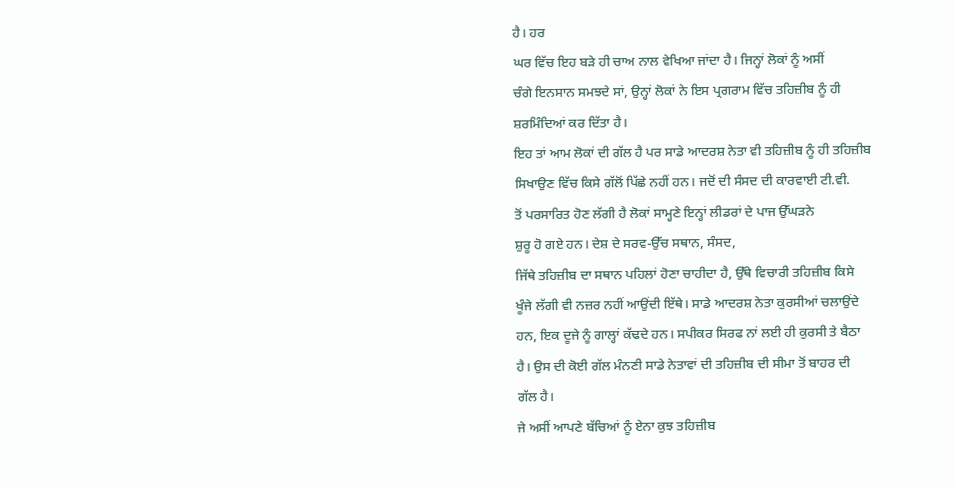ਹੈ। ਹਰ
ਘਰ ਵਿੱਚ ਇਹ ਬੜੇ ਹੀ ਚਾਅ ਨਾਲ ਵੇਖਿਆ ਜਾਂਦਾ ਹੈ। ਜਿਨ੍ਹਾਂ ਲੋਕਾਂ ਨੂੰ ਅਸੀਂ
ਚੰਗੇ ਇਨਸਾਨ ਸਮਝਦੇ ਸਾਂ, ਉਨ੍ਹਾਂ ਲੋਕਾਂ ਨੇ ਇਸ ਪ੍ਰਗਰਾਮ ਵਿੱਚ ਤਹਿਜ਼ੀਬ ਨੂੰ ਹੀ
ਸ਼ਰਮਿੰਦਿਆਂ ਕਰ ਦਿੱਤਾ ਹੈ।
ਇਹ ਤਾਂ ਆਮ ਲੋਕਾਂ ਦੀ ਗੱਲ ਹੈ ਪਰ ਸਾਡੇ ਆਦਰਸ਼ ਨੇਤਾ ਵੀ ਤਹਿਜ਼ੀਬ ਨੂੰ ਹੀ ਤਹਿਜ਼ੀਬ
ਸਿਖਾਉਣ ਵਿੱਚ ਕਿਸੇ ਗੱਲੋਂ ਪਿੱਛੇ ਨਹੀਂ ਹਨ। ਜਦੋਂ ਦੀ ਸੰਸਦ ਦੀ ਕਾਰਵਾਈ ਟੀ.ਵੀ.
ਤੋਂ ਪਰਸਾਰਿਤ ਹੋਣ ਲੱਗੀ ਹੈ ਲੋਕਾਂ ਸਾਮ੍ਹਣੇ ਇਨ੍ਹਾਂ ਲੀਡਰਾਂ ਦੇ ਪਾਜ ਉੱਘੜਨੇ
ਸ਼ੁਰੂ ਹੋ ਗਏ ਹਨ। ਦੇਸ਼ ਦੇ ਸਰਵ-ਉੱਚ ਸਥਾਨ, ਸੰਸਦ,
ਜਿੱਥੇ ਤਹਿਜ਼ੀਬ ਦਾ ਸਥਾਨ ਪਹਿਲਾਂ ਹੋਣਾ ਚਾਹੀਦਾ ਹੈ, ਉੱਥੇ ਵਿਚਾਰੀ ਤਹਿਜ਼ੀਬ ਕਿਸੇ
ਖੂੰਜੇ ਲੱਗੀ ਵੀ ਨਜ਼ਰ ਨਹੀਂ ਆਉਂਦੀ ਇੱਥੇ। ਸਾਡੇ ਆਦਰਸ਼ ਨੇਤਾ ਕੁਰਸੀਆਂ ਚਲਾਉਂਦੇ
ਹਨ, ਇਕ ਦੂਜੇ ਨੂੰ ਗਾਲ੍ਹਾਂ ਕੱਢਦੇ ਹਨ। ਸਪੀਕਰ ਸਿਰਫ ਨਾਂ ਲਈ ਹੀ ਕੁਰਸੀ ਤੇ ਬੈਠਾ
ਹੈ। ਉਸ ਦੀ ਕੋਈ ਗੱਲ ਮੰਨਣੀ ਸਾਡੇ ਨੇਤਾਵਾਂ ਦੀ ਤਹਿਜ਼ੀਬ ਦੀ ਸੀਮਾ ਤੋਂ ਬਾਹਰ ਦੀ
ਗੱਲ ਹੈ।
ਜੇ ਅਸੀਂ ਆਪਣੇ ਬੱਚਿਆਂ ਨੂੰ ਏਨਾ ਕੁਝ ਤਹਿਜ਼ੀਬ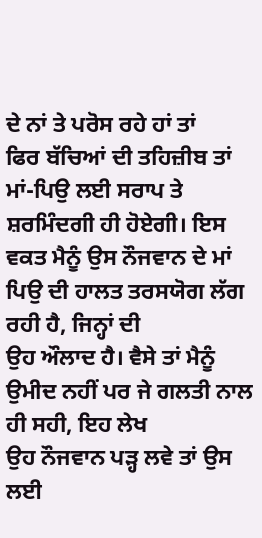ਦੇ ਨਾਂ ਤੇ ਪਰੋਸ ਰਹੇ ਹਾਂ ਤਾਂ
ਫਿਰ ਬੱਚਿਆਂ ਦੀ ਤਹਿਜ਼ੀਬ ਤਾਂ ਮਾਂ-ਪਿਉ ਲਈ ਸਰਾਪ ਤੇ ਸ਼ਰਮਿੰਦਗੀ ਹੀ ਹੋਏਗੀ। ਇਸ
ਵਕਤ ਮੈਨੂੰ ਉਸ ਨੌਜਵਾਨ ਦੇ ਮਾਂ ਪਿਉ ਦੀ ਹਾਲਤ ਤਰਸਯੋਗ ਲੱਗ ਰਹੀ ਹੈ, ਜਿਨ੍ਹਾਂ ਦੀ
ਉਹ ਔਲਾਦ ਹੈ। ਵੈਸੇ ਤਾਂ ਮੈਨੂੰ ਉਮੀਦ ਨਹੀਂ ਪਰ ਜੇ ਗਲਤੀ ਨਾਲ ਹੀ ਸਹੀ, ਇਹ ਲੇਖ
ਉਹ ਨੌਜਵਾਨ ਪੜ੍ਹ ਲਵੇ ਤਾਂ ਉਸ ਲਈ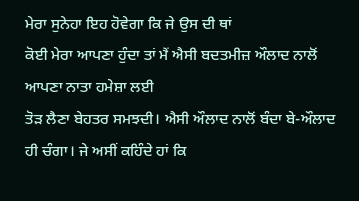ਮੇਰਾ ਸੁਨੇਹਾ ਇਹ ਹੋਵੇਗਾ ਕਿ ਜੇ ਉਸ ਦੀ ਥਾਂ
ਕੋਈ ਮੇਰਾ ਆਪਣਾ ਹੁੰਦਾ ਤਾਂ ਮੈਂ ਐਸੀ ਬਦਤਮੀਜ਼ ਔਲਾਦ ਨਾਲੋਂ ਆਪਣਾ ਨਾਤਾ ਹਮੇਸ਼ਾ ਲਈ
ਤੋੜ ਲੈਣਾ ਬੇਹਤਰ ਸਮਝਦੀ। ਐਸੀ ਔਲਾਦ ਨਾਲੋਂ ਬੰਦਾ ਬੇ-ਔਲਾਦ
ਹੀ ਚੰਗਾ। ਜੇ ਅਸੀਂ ਕਹਿੰਦੇ ਹਾਂ ਕਿ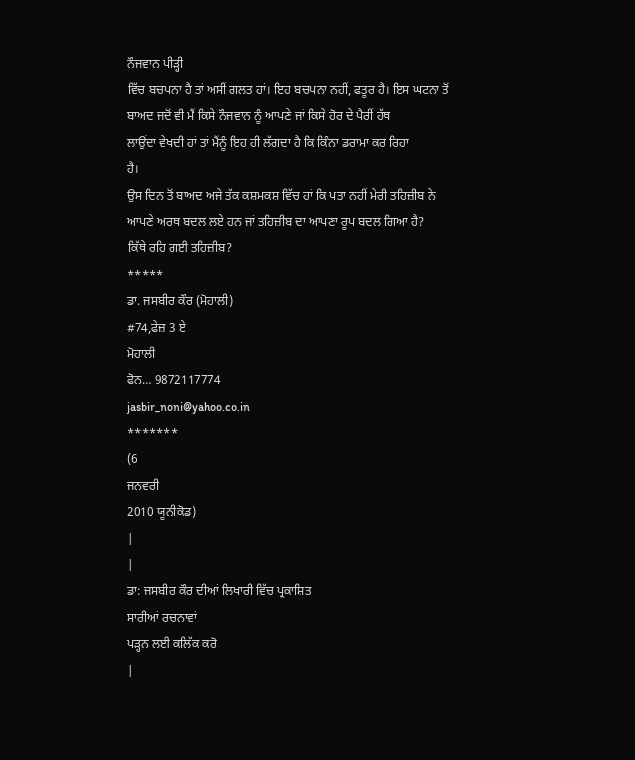ਨੌਜਵਾਨ ਪੀੜ੍ਹੀ
ਵਿੱਚ ਬਚਪਨਾ ਹੈ ਤਾਂ ਅਸੀਂ ਗਲਤ ਹਾਂ। ਇਹ ਬਚਪਨਾ ਨਹੀਂ, ਫਤੂਰ ਹੈ। ਇਸ ਘਟਨਾ ਤੋਂ
ਬਾਅਦ ਜਦੋਂ ਵੀ ਮੈਂ ਕਿਸੇ ਨੌਜਵਾਨ ਨੂੰ ਆਪਣੇ ਜਾਂ ਕਿਸੇ ਹੋਰ ਦੇ ਪੈਰੀਂ ਹੱਥ
ਲਾਉਂਦਾ ਵੇਖਦੀ ਹਾਂ ਤਾਂ ਮੈਂਨੂੰ ਇਹ ਹੀ ਲੱਗਦਾ ਹੈ ਕਿ ਕਿੰਨਾ ਡਰਾਮਾ ਕਰ ਰਿਹਾ
ਹੈ।
ਉਸ ਦਿਨ ਤੋਂ ਬਾਅਦ ਅਜੇ ਤੱਕ ਕਸ਼ਮਕਸ਼ ਵਿੱਚ ਹਾਂ ਕਿ ਪਤਾ ਨਹੀਂ ਮੇਰੀ ਤਹਿਜ਼ੀਬ ਨੇ
ਆਪਣੇ ਅਰਥ ਬਦਲ ਲਏ ਹਨ ਜਾਂ ਤਹਿਜ਼ੀਬ ਦਾ ਆਪਣਾ ਰੂਪ ਬਦਲ ਗਿਆ ਹੈ?
ਕਿੱਥੇ ਰਹਿ ਗਈ ਤਹਿਜ਼ੀਬ?
*****
ਡਾ. ਜਸਬੀਰ ਕੌਰ (ਮੋਹਾਲੀ)
#74,ਫੇਜ਼ 3 ਏ
ਮੋਹਾਲੀ
ਫੋਨ… 9872117774
jasbir_noni@yahoo.co.in
*******
(6
ਜਨਵਰੀ
2010 ਯੂਨੀਕੋਡ)
|
|
ਡਾ: ਜਸਬੀਰ ਕੌਰ ਦੀਆਂ ਲਿਖਾਰੀ ਵਿੱਚ ਪ੍ਰਕਾਸ਼ਿਤ
ਸਾਰੀਆਂ ਰਚਨਾਵਾਂ
ਪੜ੍ਹਨ ਲਈ ਕਲਿੱਕ ਕਰੋ
|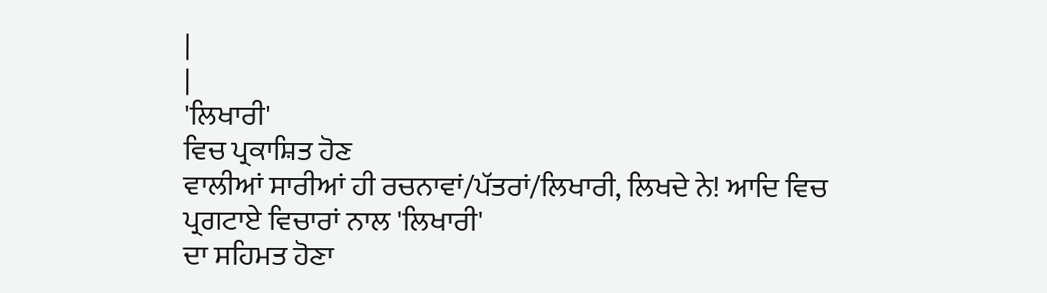|
|
'ਲਿਖਾਰੀ'
ਵਿਚ ਪ੍ਰਕਾਸ਼ਿਤ ਹੋਣ
ਵਾਲੀਆਂ ਸਾਰੀਆਂ ਹੀ ਰਚਨਾਵਾਂ/ਪੱਤਰਾਂ/ਲਿਖਾਰੀ, ਲਿਖਦੇ ਨੇ! ਆਦਿ ਵਿਚ
ਪ੍ਰਗਟਾਏ ਵਿਚਾਰਾਂ ਨਾਲ 'ਲਿਖਾਰੀ'
ਦਾ ਸਹਿਮਤ ਹੋਣਾ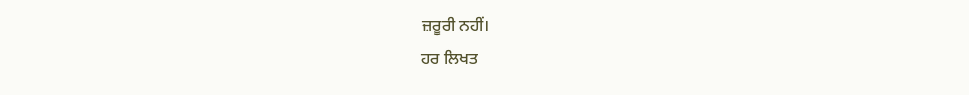ਜ਼ਰੂਰੀ ਨਹੀਂ।
ਹਰ ਲਿਖਤ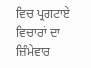ਵਿਚ ਪ੍ਰਗਟਾਏ ਵਿਚਾਰਾਂ ਦਾ ਜ਼ਿੰਮੇਵਾਰ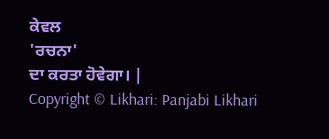ਕੇਵਲ
'ਰਚਨਾ'
ਦਾ ਕਰਤਾ ਹੋਵੇਗਾ। |
Copyright © Likhari: Panjabi Likhari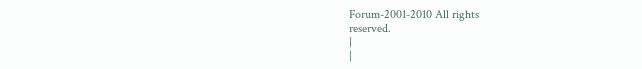Forum-2001-2010 All rights
reserved.
|
|